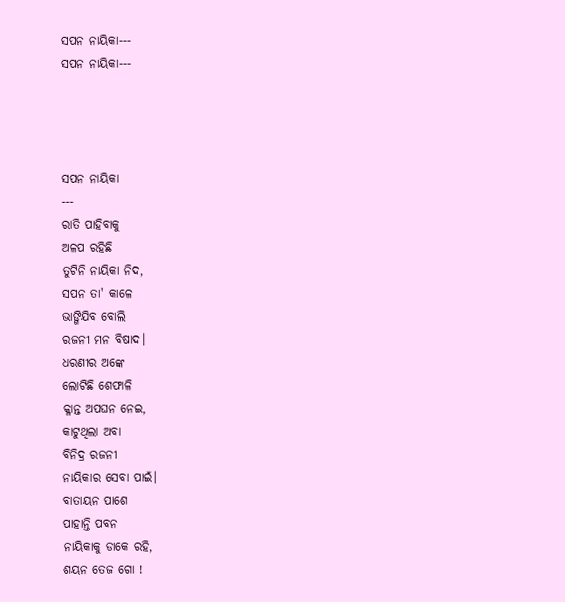ସପନ ନାୟିକା---
ସପନ ନାୟିକା---




ସପନ ନାୟିକା
---
ରାତି ପାହିବାକୁ
ଅଳପ ରହିଛି
ତୁଟିନି ନାୟିକା ନିଦ,
ସପନ ତା' କାଳେ
ଭାଙ୍ଗିଯିବ ବୋଲି
ରଜନୀ ମନ ବିଷାଦ।
ଧରଣୀର ଅଙ୍କେ
ଲୋଟିଛି ଶେଫାଳି
କ୍ଳାନ୍ତ ଅପଘନ ନେଇ,
କାଟୁଥିଲା ଅବା
ବିନିଦ୍ର ରଜନୀ
ନାୟିକାର ସେବା ପାଇଁ।
ବାତାୟନ ପାଶେ
ପାହାନ୍ତି ପବନ
ନାୟିକାକୁ ଡାକେ ରହି,
ଶୟନ ତେଜ ଗୋ !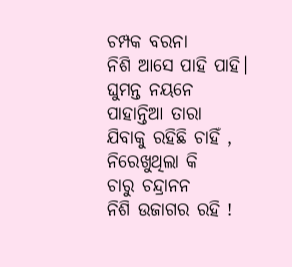ଚମ୍ପକ ବରନା
ନିଶି ଆସେ ପାହି ପାହି।
ଘୁମନ୍ତ ନୟନେ
ପାହାନ୍ତିଆ ତାରା
ଯିବାକୁ ରହିଛି ଚାହିଁ ,
ନିରେଖୁଥିଲା କି
ଚାରୁ ଚନ୍ଦ୍ରାନନ
ନିଶି ଉଜାଗର ରହି !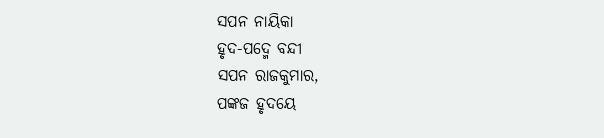ସପନ ନାୟିକା
ହୃଦ-ପଦ୍ମେ ବନ୍ଦୀ
ସପନ ରାଜକୁମାର,
ପଙ୍କଜ ହୃଦୟେ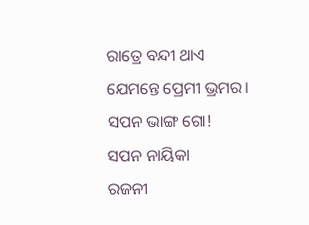ରାତ୍ରେ ବନ୍ଦୀ ଥାଏ
ଯେମନ୍ତେ ପ୍ରେମୀ ଭ୍ରମର।
ସପନ ଭାଙ୍ଗ ଗୋ!
ସପନ ନାୟିକା
ରଜନୀ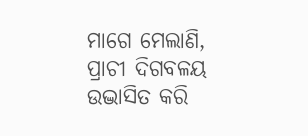ମାଗେ ମେଲାଣି,
ପ୍ରାଚୀ ଦିଗବଳୟ
ଉଦ୍ଭାସିତ କରି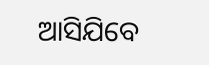ଆସିଯିବେ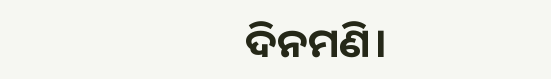ଦିନମଣି।